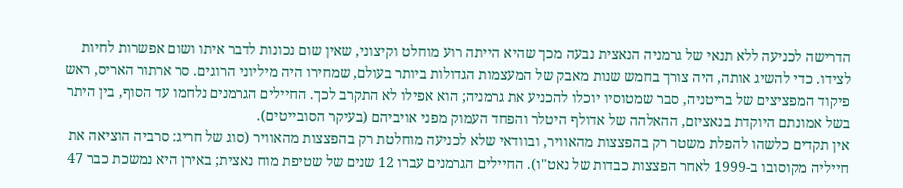הדרישה לכניעה ללא תנאי של גרמניה הנאצית נבעה מכך שהיא הייתה רוע מוחלט וקיצוני, שאין שום נכונות לדבר איתו ושום אפשרות לחיות לצידו. כדי להשיג אותה, היה צורך בחמש שנות מאבק של המעצמות הגדולות ביותר בעולם, שמחירו היה מיליוני הרוגים. סר ארתור האריס, ראש פיקוד המפציצים של בריטניה, סבר שמטוסיו יוכלו להכניע את גרמניה; הוא אפילו לא התקרב לכך. החיילים הגרמנים נלחמו עד הסוף, בין היתר בשל אמונתם היוקדת בנאציזם, ההאלהה של אדולף היטלר והפחד העמוק מפני אויביהם (בעיקר הסובייטים).
אין תקדים כלשהו להפלת משטר רק בהפצצות מהאוויר, ובוודאי שלא לכניעה מוחלטת רק בהפצצות מהאוויר (סוג של חריג: סרביה הוציאה את חייליה מקוסובו ב-1999 לאחר הפצצות כבדות של נאט"ו). החיילים הגרמנים עברו 12 שנים של שטיפת מוח נאצית; באירן היא נמשכת כבר 47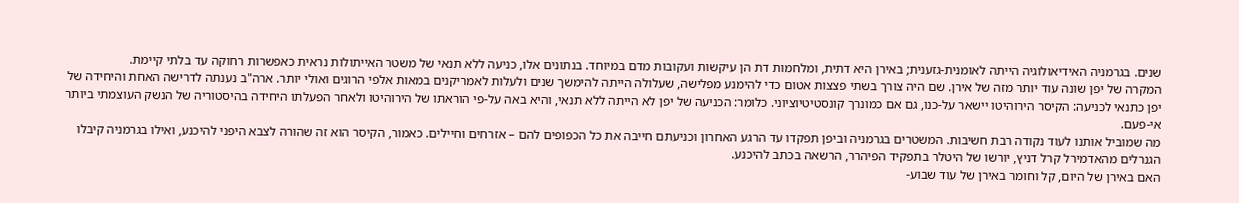שנים. בגרמניה האידיאולוגיה הייתה לאומנית-גזענית; באירן היא דתית, ומלחמות דת הן עיקשות ועקובות מדם במיוחד. בנתונים אלו, כניעה ללא תנאי של משטר האייתולות נראית כאפשרות רחוקה עד בלתי קיימת.
המקרה של יפן שונה עוד יותר מזה של אירן. שם היה צורך בשתי פצצות אטום כדי להימנע מפלישה, שעלולה הייתה להימשך שנים ולעלות לאמריקנים במאות אלפי הרוגים ואולי יותר. ארה"ב נענתה לדרישה האחת והיחידה של יפן כתנאי לכניעה: הקיסר הירוהיטו יישאר על-כנו, גם אם כמונרך קונסטיטיוציוני. כלומר: הכניעה של יפן לא הייתה ללא תנאי, והיא באה על-פי הוראתו של הירוהיטו ולאחר הפעלתו היחידה בהיסטוריה של הנשק העוצמתי ביותר אי-פעם.
מה שמוביל אותנו לעוד נקודה רבת חשיבות. המשטרים בגרמניה וביפן תפקדו עד הרגע האחרון וכניעתם חייבה את כל הכפופים להם – אזרחים וחיילים. כאמור, הקיסר הוא זה שהורה לצבא היפני להיכנע, ואילו בגרמניה קיבלו הגנרלים מהאדמירל קרל דניץ, יורשו של היטלר בתפקיד הפיהרר, הרשאה בכתב להיכנע.
האם באירן של היום, קל וחומר באירן של עוד שבוע-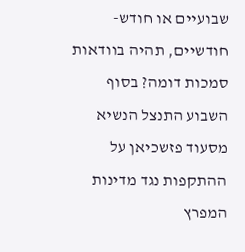שבועיים או חודש-חודשיים, תהיה בוודאות סמכות דומה? בסוף השבוע התנצל הנשיא מסעוד פזשכיאן על ההתקפות נגד מדינות המפרץ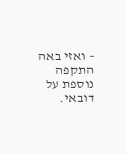– ואזי באה התקפה נוספת על דובאי.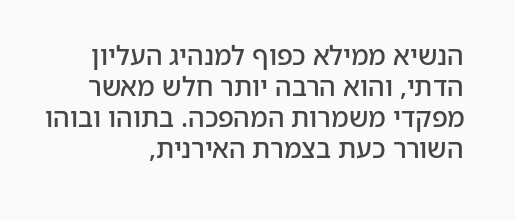הנשיא ממילא כפוף למנהיג העליון הדתי, והוא הרבה יותר חלש מאשר מפקדי משמרות המהפכה. בתוהו ובוהו השורר כעת בצמרת האירנית,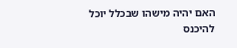האם יהיה מישהו שבכלל יוכל להיכנס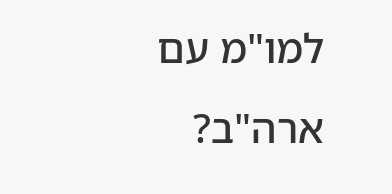למו"מ עם ארה"ב?